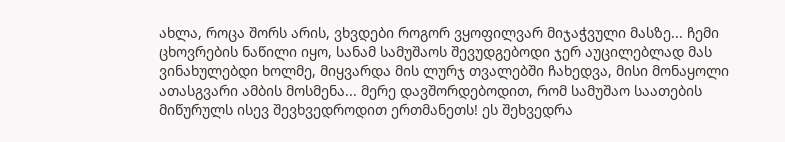ახლა, როცა შორს არის, ვხვდები როგორ ვყოფილვარ მიჯაჭვული მასზე... ჩემი ცხოვრების ნაწილი იყო, სანამ სამუშაოს შევუდგებოდი ჯერ აუცილებლად მას ვინახულებდი ხოლმე, მიყვარდა მის ლურჯ თვალებში ჩახედვა, მისი მონაყოლი ათასგვარი ამბის მოსმენა... მერე დავშორდებოდით, რომ სამუშაო საათების მიწურულს ისევ შევხვედროდით ერთმანეთს! ეს შეხვედრა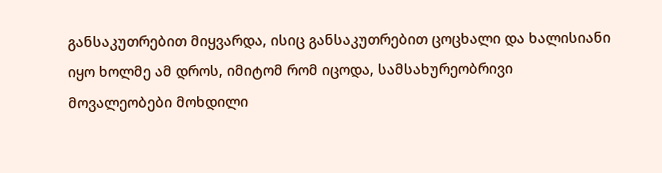განსაკუთრებით მიყვარდა, ისიც განსაკუთრებით ცოცხალი და ხალისიანი იყო ხოლმე ამ დროს, იმიტომ რომ იცოდა, სამსახურეობრივი მოვალეობები მოხდილი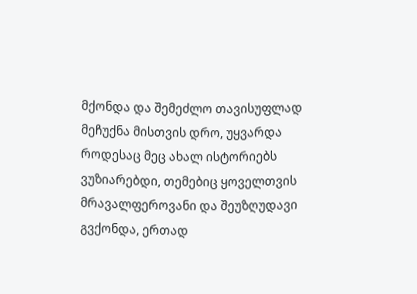მქონდა და შემეძლო თავისუფლად მეჩუქნა მისთვის დრო, უყვარდა როდესაც მეც ახალ ისტორიებს ვუზიარებდი, თემებიც ყოველთვის მრავალფეროვანი და შეუზღუდავი გვქონდა, ერთად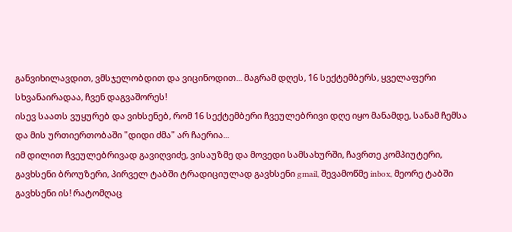განვიხილავდით, ვმსჯელობდით და ვიცინოდით... მაგრამ დღეს, 16 სექტემბერს, ყველაფერი სხვანაირადაა, ჩვენ დაგვაშორეს!
ისევ საათს ვუყურებ და ვიხსენებ, რომ 16 სექტემბერი ჩვეულებრივი დღე იყო მანამდე, სანამ ჩემსა და მის ურთიერთობაში "დიდი ძმა" არ ჩაერია...
იმ დილით ჩვეულებრივად გავიღვიძე, ვისაუზმე და მოვედი სამსახურში, ჩავრთე კომპიუტერი, გავხსენი ბროუზერი, პირველ ტაბში ტრადიციულად გავხსენი gmail, შევამოწმე inbox, მეორე ტაბში გავხსენი ის! რატომღაც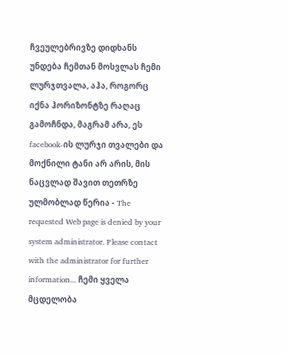ჩვეულებრივზე დიდხანს უნდება ჩემთან მოსვლას ჩემი ლურჯთვალა, აჰა, როგორც იქნა ჰორიზონტზე რაღაც გამოჩნდა, მაგრამ არა, ეს facebook-ის ლურჯი თვალები და მოქნილი ტანი არ არის, მის ნაცვლად შავით თეთრზე ულმობლად წერია - The requested Web page is denied by your system administrator. Please contact with the administrator for further information... ჩემი ყველა მცდელობა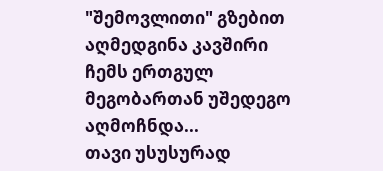"შემოვლითი" გზებით აღმედგინა კავშირი ჩემს ერთგულ მეგობართან უშედეგო აღმოჩნდა...
თავი უსუსურად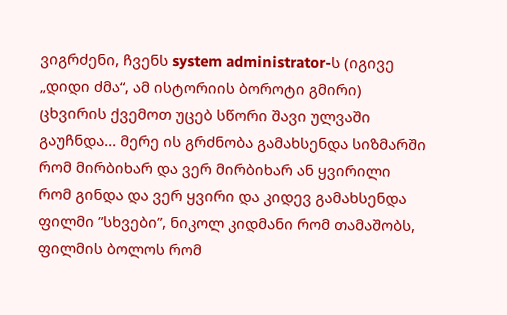ვიგრძენი, ჩვენს system administrator-ს (იგივე „დიდი ძმა“, ამ ისტორიის ბოროტი გმირი) ცხვირის ქვემოთ უცებ სწორი შავი ულვაში გაუჩნდა... მერე ის გრძნობა გამახსენდა სიზმარში რომ მირბიხარ და ვერ მირბიხარ ან ყვირილი რომ გინდა და ვერ ყვირი და კიდევ გამახსენდა ფილმი ”სხვები”, ნიკოლ კიდმანი რომ თამაშობს, ფილმის ბოლოს რომ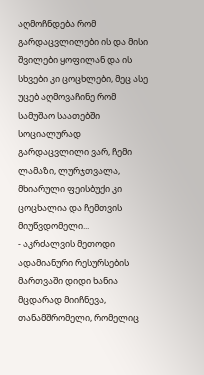აღმოჩნდება რომ გარდაცვლილები ის და მისი შვილები ყოფილან და ის სხვები კი ცოცხლები, მეც ასე უცებ აღმოვაჩინე რომ სამუშაო საათებში სოციალურად გარდაცვლილი ვარ, ჩემი ლამაზი, ლურჯთვალა, მხიარული ფეისბუქი კი ცოცხალია და ჩემთვის მიუწვდომელი...
- აკრძალვის მეთოდი ადამიანური რესურსების მართვაში დიდი ხანია მცდარად მიიჩნევა, თანამშრომელი, რომელიც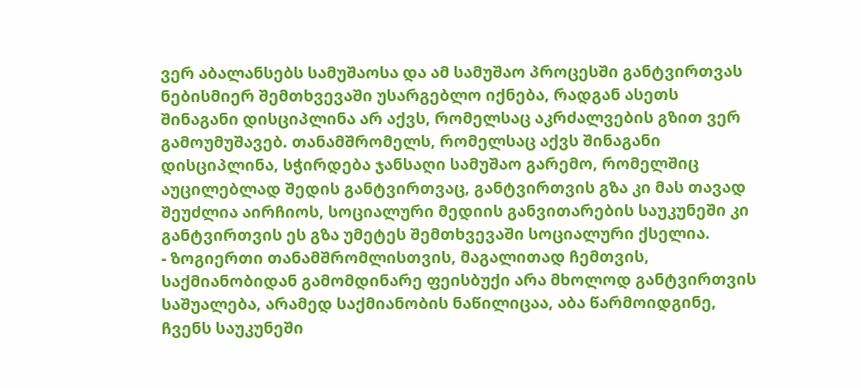ვერ აბალანსებს სამუშაოსა და ამ სამუშაო პროცესში განტვირთვას ნებისმიერ შემთხვევაში უსარგებლო იქნება, რადგან ასეთს შინაგანი დისციპლინა არ აქვს, რომელსაც აკრძალვების გზით ვერ გამოუმუშავებ. თანამშრომელს, რომელსაც აქვს შინაგანი დისციპლინა, სჭირდება ჯანსაღი სამუშაო გარემო, რომელშიც აუცილებლად შედის განტვირთვაც, განტვირთვის გზა კი მას თავად შეუძლია აირჩიოს, სოციალური მედიის განვითარების საუკუნეში კი განტვირთვის ეს გზა უმეტეს შემთხვევაში სოციალური ქსელია.
- ზოგიერთი თანამშრომლისთვის, მაგალითად ჩემთვის, საქმიანობიდან გამომდინარე ფეისბუქი არა მხოლოდ განტვირთვის საშუალება, არამედ საქმიანობის ნაწილიცაა, აბა წარმოიდგინე, ჩვენს საუკუნეში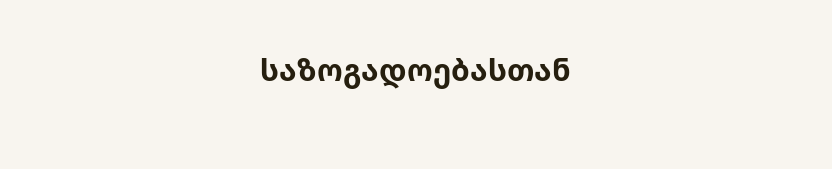საზოგადოებასთან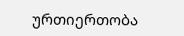ურთიერთობა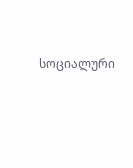სოციალური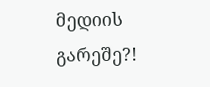მედიის გარეშე?!